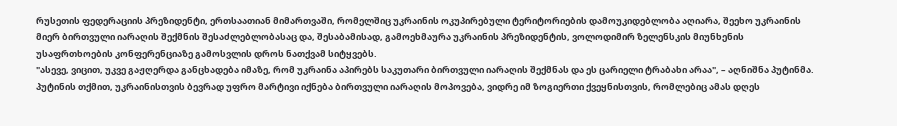რუსეთის ფედერაციის პრეზიდენტი, ერთსაათიან მიმართვაში, რომელშიც უკრაინის ოკუპირებული ტერიტორიების დამოუკიდებლობა აღიარა, შეეხო უკრაინის მიერ ბირთვული იარაღის შექმნის შესაძლებლობასაც და, შესაბამისად, გამოეხმაურა უკრაინის პრეზიდენტის, ვოლოდიმირ ზელენსკის მიუნხენის უსაფრთხოების კონფერენციაზე გამოსვლის დროს ნათქვამ სიტყვებს.
"ასევე, ვიცით, უკვე გაჟღერდა განცხადება იმაზე, რომ უკრაინა აპირებს საკუთარი ბირთვული იარაღის შექმნას და ეს ცარიელი ტრაბახი არაა", – აღნიშნა პუტინმა.
პუტინის თქმით, უკრაინისთვის ბევრად უფრო მარტივი იქნება ბირთვული იარაღის მოპოვება, ვიდრე იმ ზოგიერთი ქვეყნისთვის, რომლებიც ამას დღეს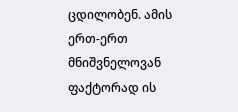ცდილობენ. ამის ერთ-ერთ მნიშვნელოვან ფაქტორად ის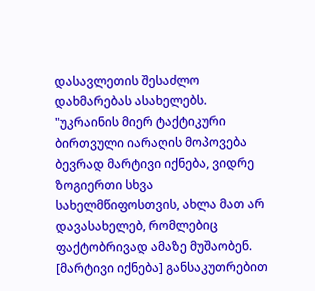დასავლეთის შესაძლო დახმარებას ასახელებს.
"უკრაინის მიერ ტაქტიკური ბირთვული იარაღის მოპოვება ბევრად მარტივი იქნება, ვიდრე ზოგიერთი სხვა სახელმწიფოსთვის, ახლა მათ არ დავასახელებ, რომლებიც ფაქტობრივად ამაზე მუშაობენ. [მარტივი იქნება] განსაკუთრებით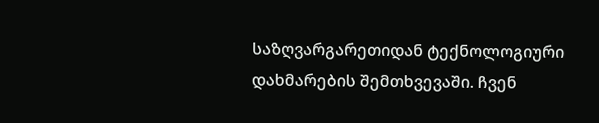საზღვარგარეთიდან ტექნოლოგიური დახმარების შემთხვევაში. ჩვენ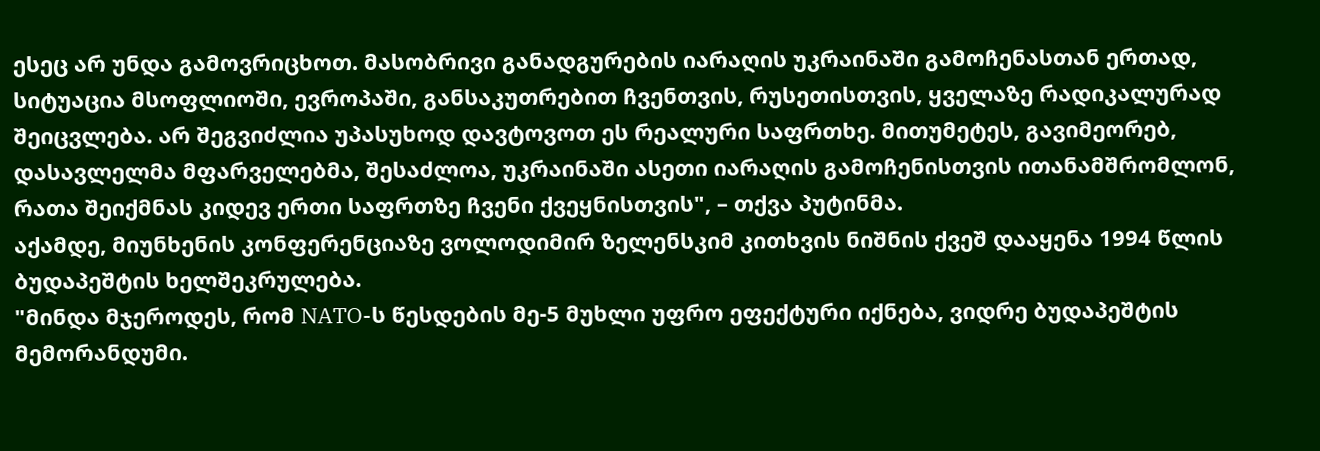ესეც არ უნდა გამოვრიცხოთ. მასობრივი განადგურების იარაღის უკრაინაში გამოჩენასთან ერთად, სიტუაცია მსოფლიოში, ევროპაში, განსაკუთრებით ჩვენთვის, რუსეთისთვის, ყველაზე რადიკალურად შეიცვლება. არ შეგვიძლია უპასუხოდ დავტოვოთ ეს რეალური საფრთხე. მითუმეტეს, გავიმეორებ, დასავლელმა მფარველებმა, შესაძლოა, უკრაინაში ასეთი იარაღის გამოჩენისთვის ითანამშრომლონ, რათა შეიქმნას კიდევ ერთი საფრთზე ჩვენი ქვეყნისთვის", – თქვა პუტინმა.
აქამდე, მიუნხენის კონფერენციაზე ვოლოდიმირ ზელენსკიმ კითხვის ნიშნის ქვეშ დააყენა 1994 წლის ბუდაპეშტის ხელშეკრულება.
"მინდა მჯეროდეს, რომ NATO-ს წესდების მე-5 მუხლი უფრო ეფექტური იქნება, ვიდრე ბუდაპეშტის მემორანდუმი.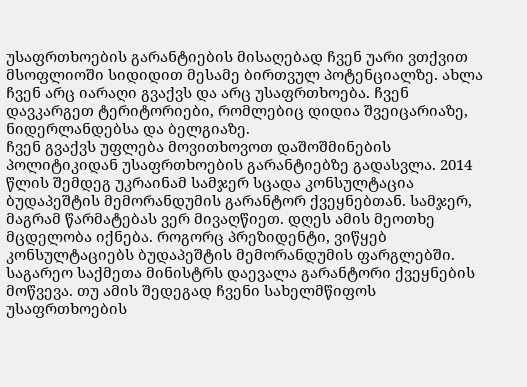უსაფრთხოების გარანტიების მისაღებად ჩვენ უარი ვთქვით მსოფლიოში სიდიდით მესამე ბირთვულ პოტენციალზე. ახლა ჩვენ არც იარაღი გვაქვს და არც უსაფრთხოება. ჩვენ დავკარგეთ ტერიტორიები, რომლებიც დიდია შვეიცარიაზე, ნიდერლანდებსა და ბელგიაზე.
ჩვენ გვაქვს უფლება მოვითხოვოთ დაშოშმინების პოლიტიკიდან უსაფრთხოების გარანტიებზე გადასვლა. 2014 წლის შემდეგ უკრაინამ სამჯერ სცადა კონსულტაცია ბუდაპეშტის მემორანდუმის გარანტორ ქვეყნებთან. სამჯერ, მაგრამ წარმატებას ვერ მივაღწიეთ. დღეს ამის მეოთხე მცდელობა იქნება. როგორც პრეზიდენტი, ვიწყებ კონსულტაციებს ბუდაპეშტის მემორანდუმის ფარგლებში. საგარეო საქმეთა მინისტრს დაევალა გარანტორი ქვეყნების მოწვევა. თუ ამის შედეგად ჩვენი სახელმწიფოს უსაფრთხოების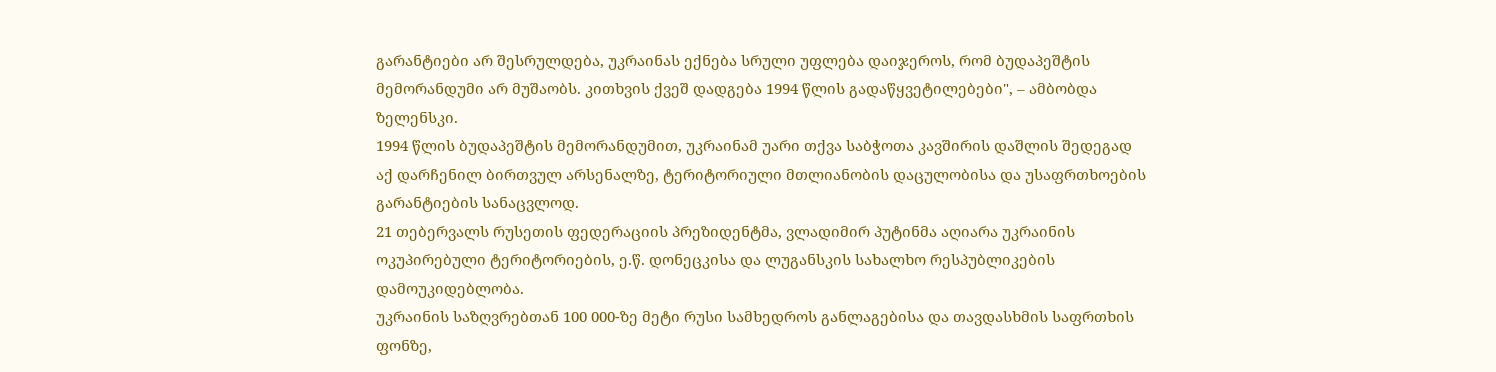გარანტიები არ შესრულდება, უკრაინას ექნება სრული უფლება დაიჯეროს, რომ ბუდაპეშტის მემორანდუმი არ მუშაობს. კითხვის ქვეშ დადგება 1994 წლის გადაწყვეტილებები", – ამბობდა ზელენსკი.
1994 წლის ბუდაპეშტის მემორანდუმით, უკრაინამ უარი თქვა საბჭოთა კავშირის დაშლის შედეგად აქ დარჩენილ ბირთვულ არსენალზე, ტერიტორიული მთლიანობის დაცულობისა და უსაფრთხოების გარანტიების სანაცვლოდ.
21 თებერვალს რუსეთის ფედერაციის პრეზიდენტმა, ვლადიმირ პუტინმა აღიარა უკრაინის ოკუპირებული ტერიტორიების, ე.წ. დონეცკისა და ლუგანსკის სახალხო რესპუბლიკების დამოუკიდებლობა.
უკრაინის საზღვრებთან 100 000-ზე მეტი რუსი სამხედროს განლაგებისა და თავდასხმის საფრთხის ფონზე,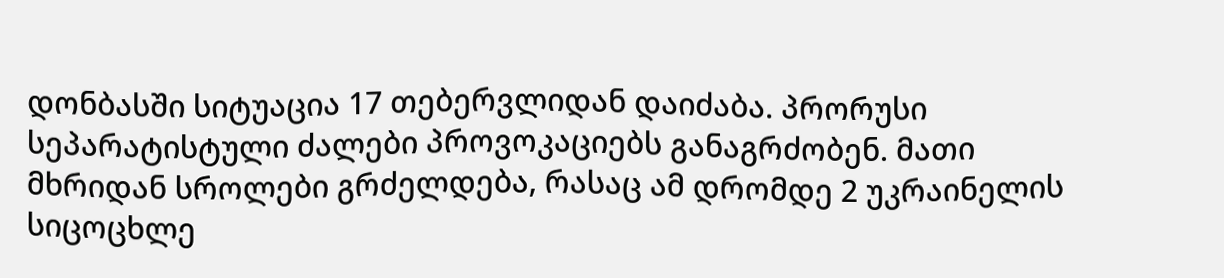დონბასში სიტუაცია 17 თებერვლიდან დაიძაბა. პრორუსი სეპარატისტული ძალები პროვოკაციებს განაგრძობენ. მათი მხრიდან სროლები გრძელდება, რასაც ამ დრომდე 2 უკრაინელის სიცოცხლე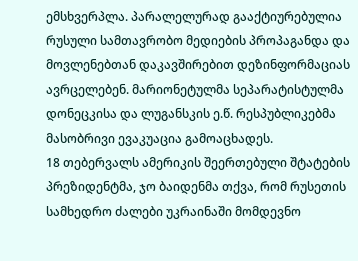ემსხვერპლა. პარალელურად გააქტიურებულია რუსული სამთავრობო მედიების პროპაგანდა და მოვლენებთან დაკავშირებით დეზინფორმაციას ავრცელებენ. მარიონეტულმა სეპარატისტულმა დონეცკისა და ლუგანსკის ე.წ. რესპუბლიკებმა მასობრივი ევაკუაცია გამოაცხადეს.
18 თებერვალს ამერიკის შეერთებული შტატების პრეზიდენტმა, ჯო ბაიდენმა თქვა, რომ რუსეთის სამხედრო ძალები უკრაინაში მომდევნო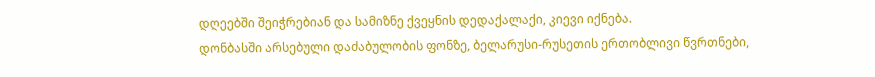დღეებში შეიჭრებიან და სამიზნე ქვეყნის დედაქალაქი, კიევი იქნება.
დონბასში არსებული დაძაბულობის ფონზე, ბელარუსი-რუსეთის ერთობლივი წვრთნები,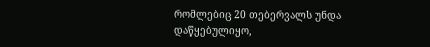რომლებიც 20 თებერვალს უნდა დაწყებულიყო,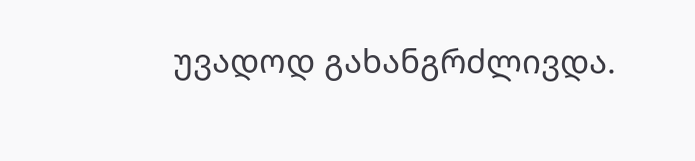უვადოდ გახანგრძლივდა.